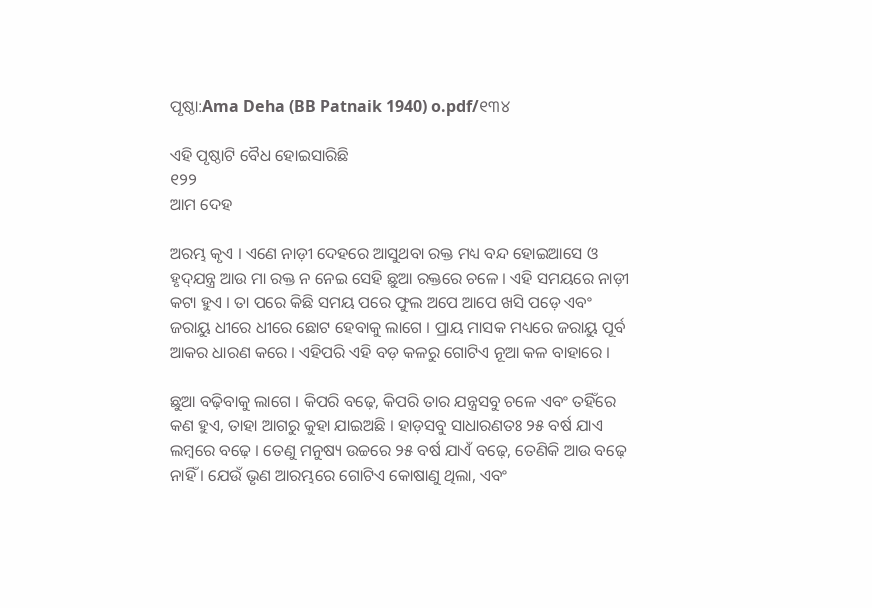ପୃଷ୍ଠା:Ama Deha (BB Patnaik 1940) o.pdf/୧୩୪

ଏହି ପୃଷ୍ଠାଟି ବୈଧ ହୋଇସାରିଛି
୧୨୨
ଆମ ଦେହ

ଅରମ୍ଭ କୃଏ । ଏଣେ ନାଡ଼ୀ ଦେହରେ ଆସୁଥବା ରକ୍ତ ମଧ୍ୟ ବନ୍ଦ ହୋଇଆସେ ଓ ହୃଦ୍‌ଯନ୍ତ୍ର ଆଉ ମା ରକ୍ତ ନ ନେଇ ସେହି ଛୁଆ ରକ୍ତରେ ଚଳେ । ଏହି ସମୟରେ ନାଡ଼ୀ କଟା ହୁଏ । ତା ପରେ କିଛି ସମୟ ପରେ ଫୁଲ ଅପେ ଆପେ ଖସି ପଡ଼େ ଏବଂ ଜରାୟୁ ଧୀରେ ଧୀରେ ଛୋଟ ହେବାକୁ ଲାଗେ । ପ୍ରାୟ ମାସକ ମଧ୍ୟରେ ଜରାୟୁ ପୂର୍ବ ଆକର ଧାରଣ କରେ । ଏହିପରି ଏହି ବଡ଼ କଳରୁ ଗୋଟିଏ ନୂଆ କଳ ବାହାରେ ।

ଛୁଆ ବଢ଼ିବାକୁ ଲାଗେ । କିପରି ବଢ଼େ, କିପରି ତାର ଯନ୍ତ୍ରସବୁ ଚଳେ ଏବଂ ତହିଁରେ କଣ ହୁଏ, ତାହା ଆଗରୁ କୁହା ଯାଇଅଛି । ହାଡ଼ସବୁ ସାଧାରଣତଃ ୨୫ ବର୍ଷ ଯାଏ ଲମ୍ବରେ ବଢ଼େ । ତେଣୁ ମନୁଷ୍ୟ ଉଚ୍ଚରେ ୨୫ ବର୍ଷ ଯାଏଁ ବଢ଼େ, ତେଣିକି ଆଉ ବଢ଼େ ନାହିଁ । ଯେଉଁ ଭୃଣ ଆରମ୍ଭରେ ଗୋଟିଏ କୋଷାଣୁ ଥିଲା, ଏବଂ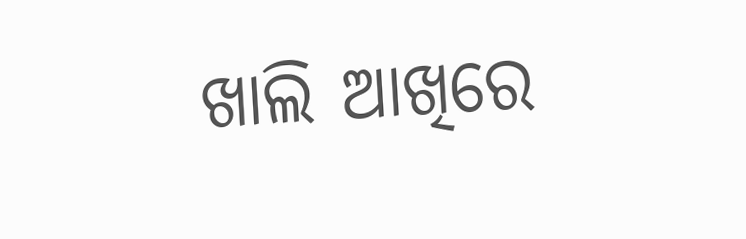ଖାଲି ଆଖିରେ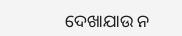ଦେଖାଯାଉ ନ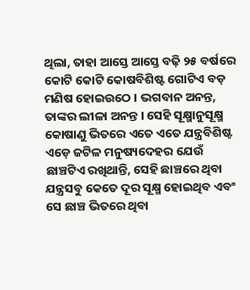ଥିଲା, ତାହା ଆସ୍ତେ ଆସ୍ତେ ବଢ଼ି ୨୫ ବର୍ଷରେ କୋଟି କୋଟି କୋଷବିଶିଷ୍ଟ ଗୋଟିଏ ବଡ଼ ମଣିଷ ହୋଇଉଠେ । ଭଗବାନ ଅନନ୍ତ, ତାଙ୍କର ଲୀଳା ଅନନ୍ତ । ସେହି ସୂକ୍ଷ୍ମାନୁସୂକ୍ଷ୍ମ କୋଷାଣୁ ଭିତରେ ଏତେ ଏତେ ଯନ୍ତ୍ରବିଶିଷ୍ଟ ଏଡ଼େ ଜଟିଳ ମନୁଷ୍ୟଦେହର ଯେଉଁ ଛାଞ୍ଚଟିଏ ରଖିଥାନ୍ତି, ସେହି ଛାଞ୍ଚରେ ଥିବା ଯନ୍ତ୍ରସବୁ କେତେ ଦୂର ସୂକ୍ଷ୍ମ ହୋଇଥିବ ଏବଂ ସେ ଛାଞ୍ଚ ଭିତରେ ଥିବା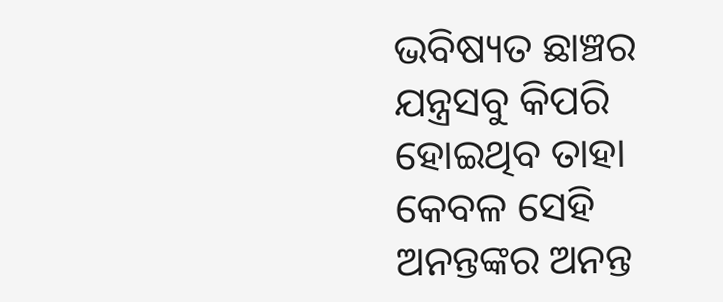ଭବିଷ୍ୟତ ଛାଞ୍ଚର ଯନ୍ତ୍ରସବୁ କିପରି ହୋଇଥିବ ତାହା କେବଳ ସେହି ଅନନ୍ତଙ୍କର ଅନନ୍ତ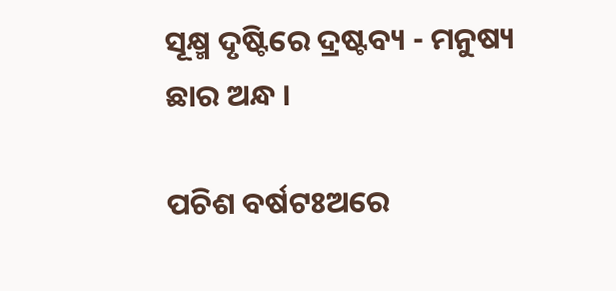ସୂକ୍ଷ୍ମ ଦୃଷ୍ଟିରେ ଦ୍ରଷ୍ଟବ୍ୟ - ମନୁଷ୍ୟ ଛାର ଅନ୍ଧ ।

ପଚିଶ ବର୍ଷଟଃଅରେ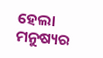ହେଲା ମନୁଷ୍ୟର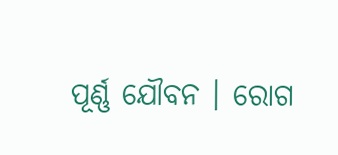ପୂର୍ଣ୍ଣ ଯୌବନ । ରୋଗ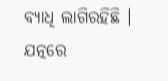ବ୍ୟାଧି ଲାଗିରହିଛି । ଯତ୍ନରେ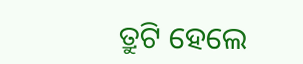ତ୍ରୁଟି ହେଲେ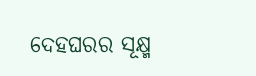ଦେହଘରର ସୂକ୍ଷ୍ମ